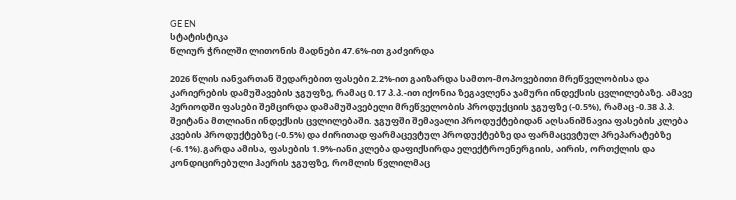GE EN
სტატისტიკა
წლიურ ჭრილში ლითონის მადნები 47.6%-ით გაძვირდა

2026 წლის იანვართან შედარებით ფასები 2.2%-ით გაიზარდა სამთო-მოპოვებითი მრეწველობისა და კარიერების დამუშავების ჯგუფზე, რამაც 0.17 პ.პ.-ით იქონია ზეგავლენა ჯამური ინდექსის ცვლილებაზე. ამავე პერიოდში ფასები შემცირდა დამამუშავებელი მრეწველობის პროდუქციის ჯგუფზე (-0.5%), რამაც -0.38 პ.პ. შეიტანა მთლიანი ინდექსის ცვლილებაში. ჯგუფში შემავალი პროდუქტებიდან აღსანიშნავია ფასების კლება კვების პროდუქტებზე (-0.5%) და ძირითად ფარმაცევტულ პროდუქტებზე და ფარმაცევტულ პრეპარატებზე (-6.1%).გარდა ამისა, ფასების 1.9%-იანი კლება დაფიქსირდა ელექტროენერგიის, აირის, ორთქლის და კონდიცირებული ჰაერის ჯგუფზე, რომლის წვლილმაც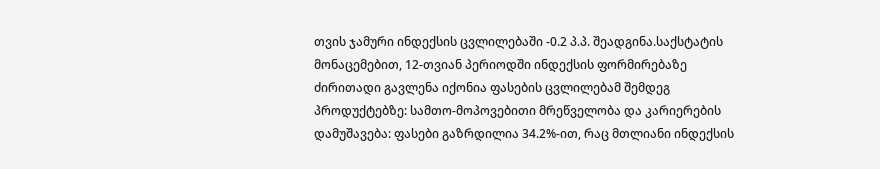თვის ჯამური ინდექსის ცვლილებაში -0.2 პ.პ. შეადგინა.საქსტატის მონაცემებით, 12-თვიან პერიოდში ინდექსის ფორმირებაზე ძირითადი გავლენა იქონია ფასების ცვლილებამ შემდეგ პროდუქტებზე: სამთო-მოპოვებითი მრეწველობა და კარიერების დამუშავება: ფასები გაზრდილია 34.2%-ით, რაც მთლიანი ინდექსის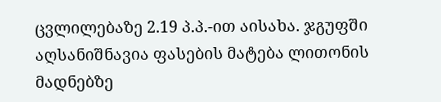ცვლილებაზე 2.19 პ.პ.-ით აისახა. ჯგუფში აღსანიშნავია ფასების მატება ლითონის მადნებზე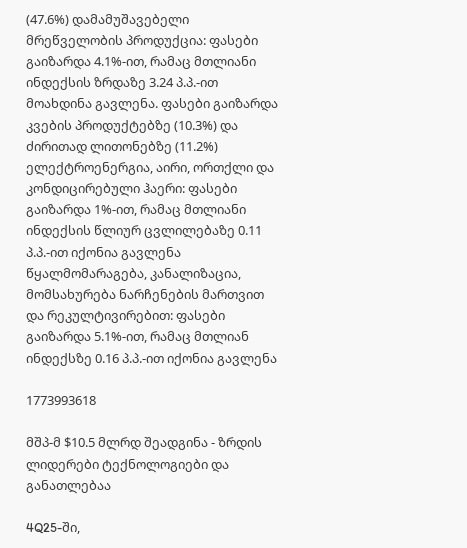(47.6%) დამამუშავებელი მრეწველობის პროდუქცია: ფასები გაიზარდა 4.1%-ით, რამაც მთლიანი ინდექსის ზრდაზე 3.24 პ.პ.-ით მოახდინა გავლენა. ფასები გაიზარდა კვების პროდუქტებზე (10.3%) და ძირითად ლითონებზე (11.2%) ელექტროენერგია, აირი, ორთქლი და კონდიცირებული ჰაერი: ფასები გაიზარდა 1%-ით, რამაც მთლიანი ინდექსის წლიურ ცვლილებაზე 0.11 პ.პ.-ით იქონია გავლენა წყალმომარაგება, კანალიზაცია, მომსახურება ნარჩენების მართვით და რეკულტივირებით: ფასები გაიზარდა 5.1%-ით, რამაც მთლიან ინდექსზე 0.16 პ.პ.-ით იქონია გავლენა

1773993618

მშპ-მ $10.5 მლრდ შეადგინა - ზრდის ლიდერები ტექნოლოგიები და განათლებაა

4Q25-ში,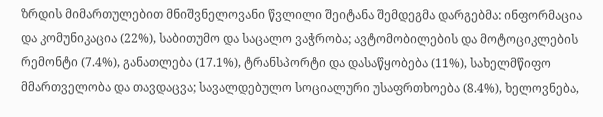ზრდის მიმართულებით მნიშვნელოვანი წვლილი შეიტანა შემდეგმა დარგებმა: ინფორმაცია და კომუნიკაცია (22%), საბითუმო და საცალო ვაჭრობა; ავტომობილების და მოტოციკლების რემონტი (7.4%), განათლება (17.1%), ტრანსპორტი და დასაწყობება (11%), სახელმწიფო მმართველობა და თავდაცვა; სავალდებულო სოციალური უსაფრთხოება (8.4%), ხელოვნება,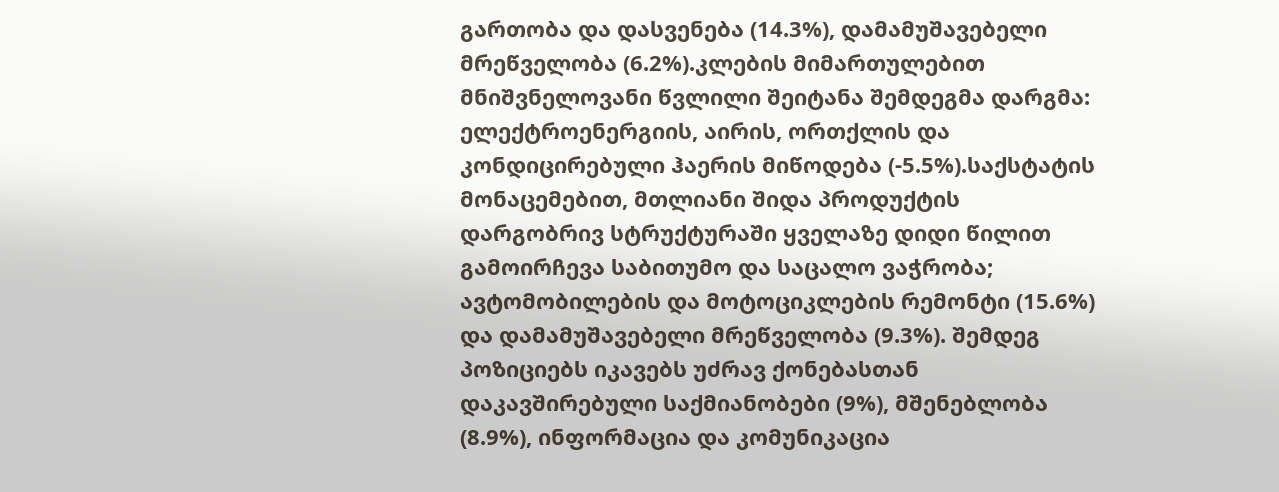გართობა და დასვენება (14.3%), დამამუშავებელი მრეწველობა (6.2%).კლების მიმართულებით მნიშვნელოვანი წვლილი შეიტანა შემდეგმა დარგმა: ელექტროენერგიის, აირის, ორთქლის და კონდიცირებული ჰაერის მიწოდება (-5.5%).საქსტატის მონაცემებით, მთლიანი შიდა პროდუქტის დარგობრივ სტრუქტურაში ყველაზე დიდი წილით გამოირჩევა საბითუმო და საცალო ვაჭრობა; ავტომობილების და მოტოციკლების რემონტი (15.6%) და დამამუშავებელი მრეწველობა (9.3%). შემდეგ პოზიციებს იკავებს უძრავ ქონებასთან დაკავშირებული საქმიანობები (9%), მშენებლობა (8.9%), ინფორმაცია და კომუნიკაცია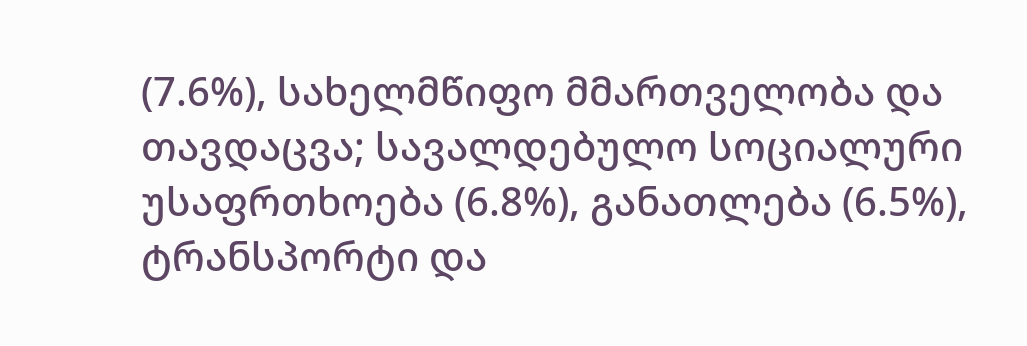(7.6%), სახელმწიფო მმართველობა და თავდაცვა; სავალდებულო სოციალური უსაფრთხოება (6.8%), განათლება (6.5%), ტრანსპორტი და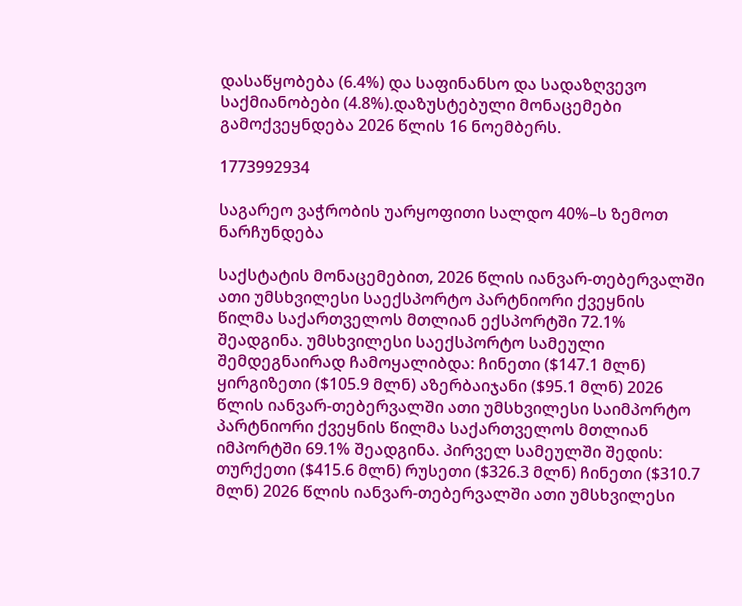დასაწყობება (6.4%) და საფინანსო და სადაზღვევო საქმიანობები (4.8%).დაზუსტებული მონაცემები გამოქვეყნდება 2026 წლის 16 ნოემბერს.

1773992934

საგარეო ვაჭრობის უარყოფითი სალდო 40%–ს ზემოთ ნარჩუნდება

საქსტატის მონაცემებით, 2026 წლის იანვარ-თებერვალში ათი უმსხვილესი საექსპორტო პარტნიორი ქვეყნის წილმა საქართველოს მთლიან ექსპორტში 72.1% შეადგინა. უმსხვილესი საექსპორტო სამეული შემდეგნაირად ჩამოყალიბდა: ჩინეთი ($147.1 მლნ) ყირგიზეთი ($105.9 მლნ) აზერბაიჯანი ($95.1 მლნ) 2026 წლის იანვარ-თებერვალში ათი უმსხვილესი საიმპორტო პარტნიორი ქვეყნის წილმა საქართველოს მთლიან იმპორტში 69.1% შეადგინა. პირველ სამეულში შედის: თურქეთი ($415.6 მლნ) რუსეთი ($326.3 მლნ) ჩინეთი ($310.7 მლნ) 2026 წლის იანვარ-თებერვალში ათი უმსხვილესი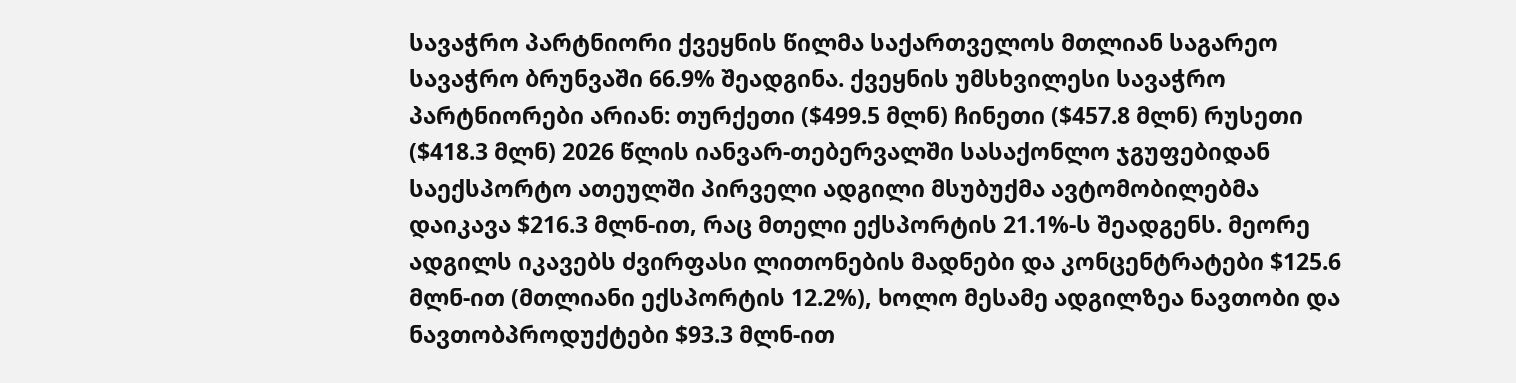სავაჭრო პარტნიორი ქვეყნის წილმა საქართველოს მთლიან საგარეო სავაჭრო ბრუნვაში 66.9% შეადგინა. ქვეყნის უმსხვილესი სავაჭრო პარტნიორები არიან: თურქეთი ($499.5 მლნ) ჩინეთი ($457.8 მლნ) რუსეთი ($418.3 მლნ) 2026 წლის იანვარ-თებერვალში სასაქონლო ჯგუფებიდან საექსპორტო ათეულში პირველი ადგილი მსუბუქმა ავტომობილებმა დაიკავა $216.3 მლნ-ით, რაც მთელი ექსპორტის 21.1%-ს შეადგენს. მეორე ადგილს იკავებს ძვირფასი ლითონების მადნები და კონცენტრატები $125.6 მლნ-ით (მთლიანი ექსპორტის 12.2%), ხოლო მესამე ადგილზეა ნავთობი და ნავთობპროდუქტები $93.3 მლნ-ით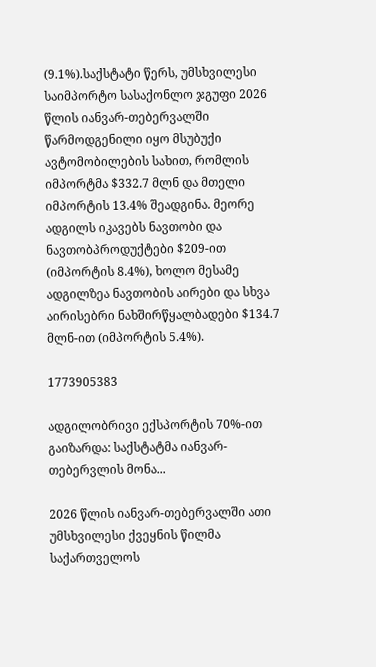(9.1%).საქსტატი წერს, უმსხვილესი საიმპორტო სასაქონლო ჯგუფი 2026 წლის იანვარ-თებერვალში წარმოდგენილი იყო მსუბუქი ავტომობილების სახით, რომლის იმპორტმა $332.7 მლნ და მთელი იმპორტის 13.4% შეადგინა. მეორე ადგილს იკავებს ნავთობი და ნავთობპროდუქტები $209-ით (იმპორტის 8.4%), ხოლო მესამე ადგილზეა ნავთობის აირები და სხვა აირისებრი ნახშირწყალბადები $134.7 მლნ-ით (იმპორტის 5.4%).

1773905383

ადგილობრივი ექსპორტის 70%-ით გაიზარდა: საქსტატმა იანვარ-თებერვლის მონა...

2026 წლის იანვარ-თებერვალში ათი უმსხვილესი ქვეყნის წილმა საქართველოს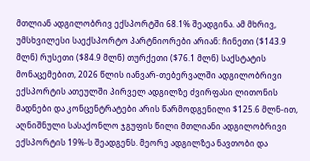მთლიან ადგილობრივ ექსპორტში 68.1% შეადგინა. ამ მხრივ, უმსხვილესი საექსპორტო პარტნიორები არიან: ჩინეთი ($143.9 მლნ) რუსეთი ($84.9 მლნ) თურქეთი ($76.1 მლნ) საქსტატის მონაცემებით, 2026 წლის იანვარ-თებერვალში ადგილობრივი ექსპორტის ათეულში პირველ ადგილზე ძვირფასი ლითონის მადნები და კონცენტრატები არის წარმოდგენილი $125.6 მლნ-ით, აღნიშნული სასაქონლო ჯგუფის წილი მთლიანი ადგილობრივი ექსპორტის 19%-ს შეადგენს. მეორე ადგილზეა ნავთობი და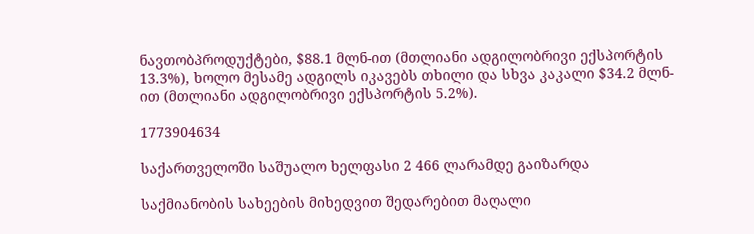ნავთობპროდუქტები, $88.1 მლნ-ით (მთლიანი ადგილობრივი ექსპორტის 13.3%), ხოლო მესამე ადგილს იკავებს თხილი და სხვა კაკალი $34.2 მლნ-ით (მთლიანი ადგილობრივი ექსპორტის 5.2%).

1773904634

საქართველოში საშუალო ხელფასი 2 466 ლარამდე გაიზარდა

საქმიანობის სახეების მიხედვით შედარებით მაღალი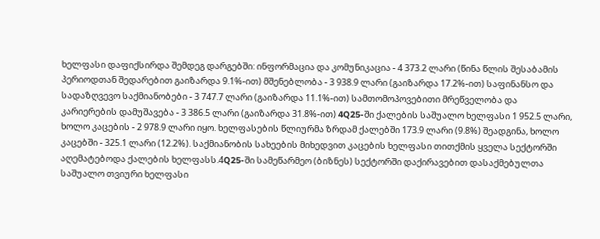ხელფასი დაფიქსირდა შემდეგ დარგებში: ინფორმაცია და კომუნიკაცია - 4 373.2 ლარი (წინა წლის შესაბამის პერიოდთან შედარებით გაიზარდა 9.1%-ით) მშენებლობა - 3 938.9 ლარი (გაიზარდა 17.2%-ით) საფინანსო და სადაზღვევო საქმიანობები - 3 747.7 ლარი (გაიზარდა 11.1%-ით) სამთომოპოვებითი მრეწველობა და კარიერების დამუშავება - 3 386.5 ლარი (გაიზარდა 31.8%-ით) 4Q25-ში ქალების საშუალო ხელფასი 1 952.5 ლარი, ხოლო კაცების - 2 978.9 ლარი იყო. ხელფასების წლიურმა ზრდამ ქალებში 173.9 ლარი (9.8%) შეადგინა, ხოლო კაცებში - 325.1 ლარი (12.2%). საქმიანობის სახეების მიხედვით კაცების ხელფასი თითქმის ყველა სექტორში აღემატებოდა ქალების ხელფასს.4Q25-ში სამეწარმეო (ბიზნეს) სექტორში დაქირავებით დასაქმებულთა საშუალო თვიური ხელფასი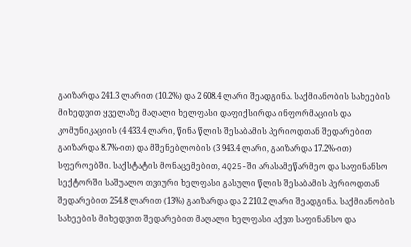გაიზარდა 241.3 ლარით (10.2%) და 2 608.4 ლარი შეადგინა. საქმიანობის სახეების მიხედვით ყველაზე მაღალი ხელფასი დაფიქსირდა ინფორმაციის და კომუნიკაციის (4 433.4 ლარი, წინა წლის შესაბამის პერიოდთან შედარებით გაიზარდა 8.7%-ით) და მშენებლობის (3 943.4 ლარი, გაიზარდა 17.2%-ით) სფეროებში. საქსტატის მონაცემებით, 4Q25-ში არასამეწარმეო და საფინანსო სექტორში საშუალო თვიური ხელფასი გასული წლის შესაბამის პერიოდთან შედარებით 254.8 ლარით (13%) გაიზარდა და 2 210.2 ლარი შეადგინა. საქმიანობის სახეების მიხედვით შედარებით მაღალი ხელფასი აქვთ საფინანსო და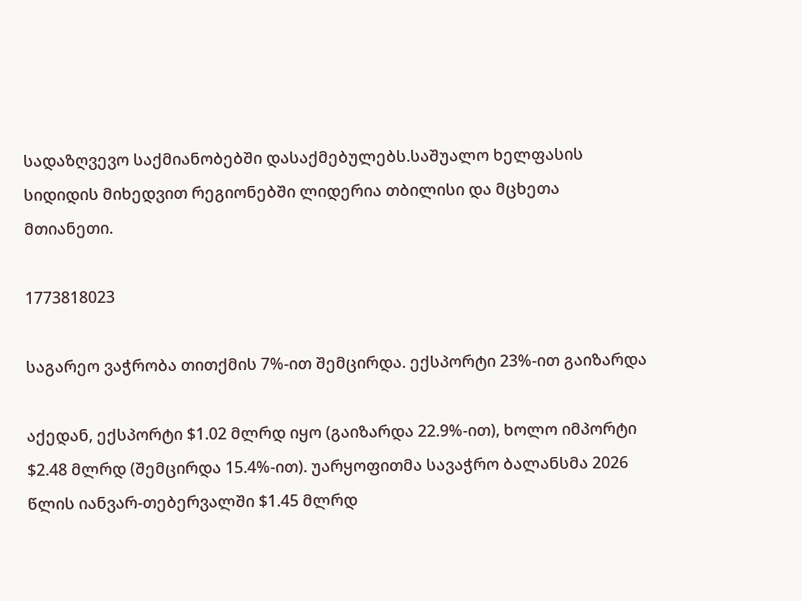სადაზღვევო საქმიანობებში დასაქმებულებს.საშუალო ხელფასის სიდიდის მიხედვით რეგიონებში ლიდერია თბილისი და მცხეთა მთიანეთი.

1773818023

საგარეო ვაჭრობა თითქმის 7%-ით შემცირდა. ექსპორტი 23%-ით გაიზარდა

აქედან, ექსპორტი $1.02 მლრდ იყო (გაიზარდა 22.9%-ით), ხოლო იმპორტი $2.48 მლრდ (შემცირდა 15.4%-ით). უარყოფითმა სავაჭრო ბალანსმა 2026 წლის იანვარ-თებერვალში $1.45 მლრდ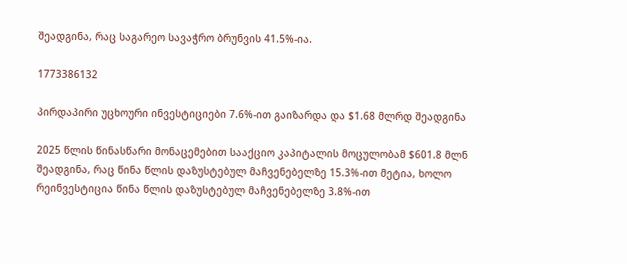შეადგინა, რაც საგარეო სავაჭრო ბრუნვის 41.5%-ია.

1773386132

პირდაპირი უცხოური ინვესტიციები 7.6%-ით გაიზარდა და $1.68 მლრდ შეადგინა

2025 წლის წინასწარი მონაცემებით სააქციო კაპიტალის მოცულობამ $601.8 მლნ შეადგინა, რაც წინა წლის დაზუსტებულ მაჩვენებელზე 15.3%-ით მეტია, ხოლო რეინვესტიცია წინა წლის დაზუსტებულ მაჩვენებელზე 3.8%-ით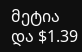მეტია და $1.39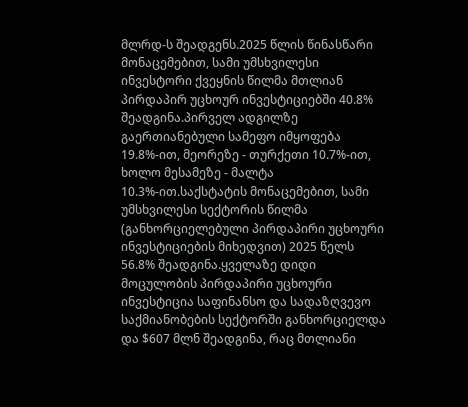მლრდ-ს შეადგენს.2025 წლის წინასწარი მონაცემებით, სამი უმსხვილესი ინვესტორი ქვეყნის წილმა მთლიან პირდაპირ უცხოურ ინვესტიციებში 40.8% შეადგინა.პირველ ადგილზე გაერთიანებული სამეფო იმყოფება 19.8%-ით, მეორეზე - თურქეთი 10.7%-ით, ხოლო მესამეზე - მალტა 10.3%-ით.საქსტატის მონაცემებით, სამი უმსხვილესი სექტორის წილმა (განხორციელებული პირდაპირი უცხოური ინვესტიციების მიხედვით) 2025 წელს 56.8% შეადგინა.ყველაზე დიდი მოცულობის პირდაპირი უცხოური ინვესტიცია საფინანსო და სადაზღვევო საქმიანობების სექტორში განხორციელდა და $607 მლნ შეადგინა, რაც მთლიანი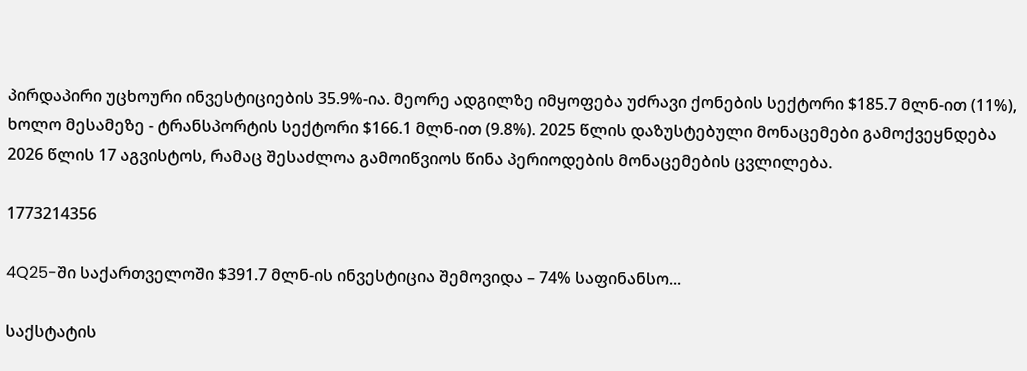პირდაპირი უცხოური ინვესტიციების 35.9%-ია. მეორე ადგილზე იმყოფება უძრავი ქონების სექტორი $185.7 მლნ-ით (11%), ხოლო მესამეზე - ტრანსპორტის სექტორი $166.1 მლნ-ით (9.8%). 2025 წლის დაზუსტებული მონაცემები გამოქვეყნდება 2026 წლის 17 აგვისტოს, რამაც შესაძლოა გამოიწვიოს წინა პერიოდების მონაცემების ცვლილება.

1773214356

4Q25-ში საქართველოში $391.7 მლნ-ის ინვესტიცია შემოვიდა – 74% საფინანსო...

საქსტატის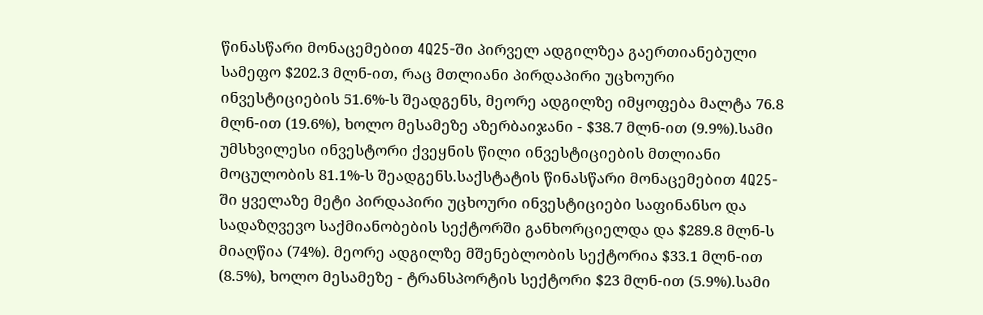წინასწარი მონაცემებით 4Q25-ში პირველ ადგილზეა გაერთიანებული სამეფო $202.3 მლნ-ით, რაც მთლიანი პირდაპირი უცხოური ინვესტიციების 51.6%-ს შეადგენს, მეორე ადგილზე იმყოფება მალტა 76.8 მლნ-ით (19.6%), ხოლო მესამეზე აზერბაიჯანი - $38.7 მლნ-ით (9.9%).სამი უმსხვილესი ინვესტორი ქვეყნის წილი ინვესტიციების მთლიანი მოცულობის 81.1%-ს შეადგენს.საქსტატის წინასწარი მონაცემებით 4Q25-ში ყველაზე მეტი პირდაპირი უცხოური ინვესტიციები საფინანსო და სადაზღვევო საქმიანობების სექტორში განხორციელდა და $289.8 მლნ-ს მიაღწია (74%). მეორე ადგილზე მშენებლობის სექტორია $33.1 მლნ-ით (8.5%), ხოლო მესამეზე - ტრანსპორტის სექტორი $23 მლნ-ით (5.9%).სამი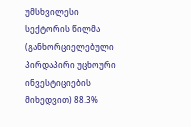უმსხვილესი სექტორის წილმა (განხორციელებული პირდაპირი უცხოური ინვესტიციების მიხედვით) 88.3%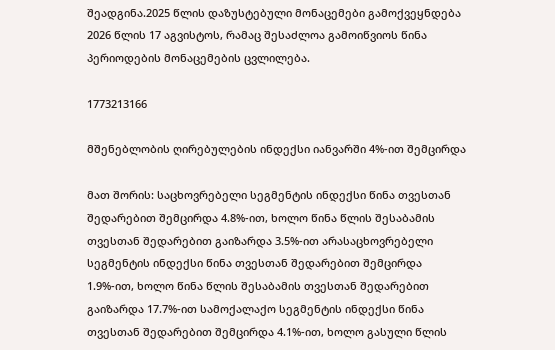შეადგინა.2025 წლის დაზუსტებული მონაცემები გამოქვეყნდება 2026 წლის 17 აგვისტოს, რამაც შესაძლოა გამოიწვიოს წინა პერიოდების მონაცემების ცვლილება.

1773213166

მშენებლობის ღირებულების ინდექსი იანვარში 4%-ით შემცირდა

მათ შორის: საცხოვრებელი სეგმენტის ინდექსი წინა თვესთან შედარებით შემცირდა 4.8%-ით, ხოლო წინა წლის შესაბამის თვესთან შედარებით გაიზარდა 3.5%-ით არასაცხოვრებელი სეგმენტის ინდექსი წინა თვესთან შედარებით შემცირდა 1.9%-ით, ხოლო წინა წლის შესაბამის თვესთან შედარებით გაიზარდა 17.7%-ით სამოქალაქო სეგმენტის ინდექსი წინა თვესთან შედარებით შემცირდა 4.1%-ით, ხოლო გასული წლის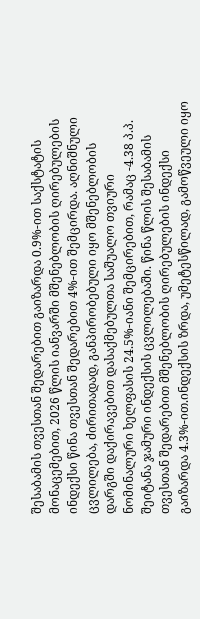შესაბამის თვესთან შედარებით გაიზარდა 0.9%-ით საქსტატის მონაცემებით, 2026 წლის იანვარში მშენებლობის ღირებულების ინდექსი წინა თვესთან შედარებით 4%-ით შემცირდა. აღნიშნული ცვლილება, ძირითადად, განპირობებული იყო მშენებლობის დარგში დაქირავებით დასაქმებულთა საშუალო თვიური ნომინალური ხელფასის 24.5%-იანი შემცირებით, რამაც -4.38 პ.პ. შეიტანა ჯამური ინდექსის ცვლილებაში. წინა წლის შესაბამის თვესთან შედარებით მშენებლობის ღირებულების ინდექსი გაიზარდა 4.3%-ით.ინდექსის ზრდა, უმეტესწილად, გამოწვეული იყო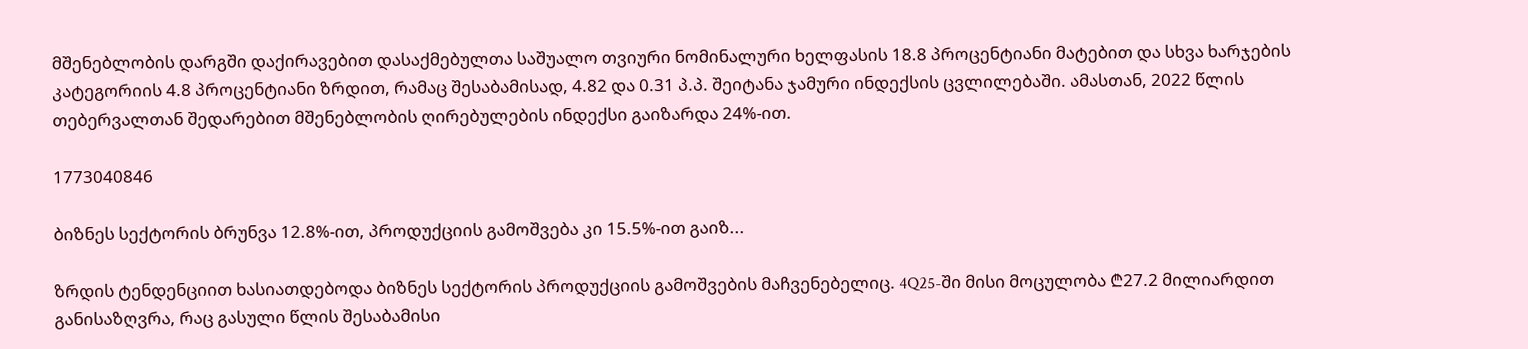მშენებლობის დარგში დაქირავებით დასაქმებულთა საშუალო თვიური ნომინალური ხელფასის 18.8 პროცენტიანი მატებით და სხვა ხარჯების კატეგორიის 4.8 პროცენტიანი ზრდით, რამაც შესაბამისად, 4.82 და 0.31 პ.პ. შეიტანა ჯამური ინდექსის ცვლილებაში. ამასთან, 2022 წლის თებერვალთან შედარებით მშენებლობის ღირებულების ინდექსი გაიზარდა 24%-ით.

1773040846

ბიზნეს სექტორის ბრუნვა 12.8%-ით, პროდუქციის გამოშვება კი 15.5%-ით გაიზ...

ზრდის ტენდენციით ხასიათდებოდა ბიზნეს სექტორის პროდუქციის გამოშვების მაჩვენებელიც. 4Q25-ში მისი მოცულობა ₾27.2 მილიარდით განისაზღვრა, რაც გასული წლის შესაბამისი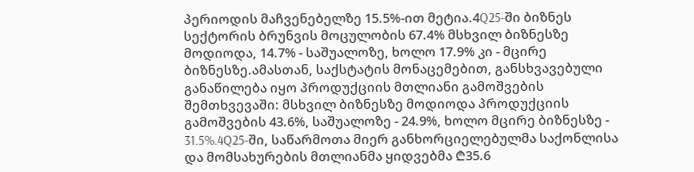პერიოდის მაჩვენებელზე 15.5%-ით მეტია.4Q25-ში ბიზნეს სექტორის ბრუნვის მოცულობის 67.4% მსხვილ ბიზნესზე მოდიოდა, 14.7% - საშუალოზე, ხოლო 17.9% კი - მცირე ბიზნესზე.ამასთან, საქსტატის მონაცემებით, განსხვავებული განაწილება იყო პროდუქციის მთლიანი გამოშვების შემთხვევაში: მსხვილ ბიზნესზე მოდიოდა პროდუქციის გამოშვების 43.6%, საშუალოზე - 24.9%, ხოლო მცირე ბიზნესზე - 31.5%.4Q25-ში, საწარმოთა მიერ განხორციელებულმა საქონლისა და მომსახურების მთლიანმა ყიდვებმა ₾35.6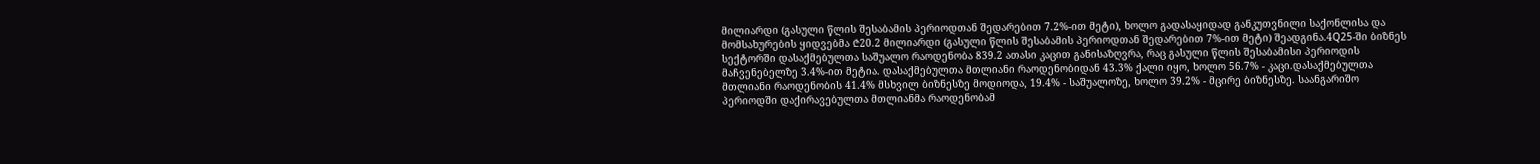მილიარდი (გასული წლის შესაბამის პერიოდთან შედარებით 7.2%-ით მეტი), ხოლო გადასაყიდად განკუთვნილი საქონლისა და მომსახურების ყიდვებმა ₾20.2 მილიარდი (გასული წლის შესაბამის პერიოდთან შედარებით 7%-ით მეტი) შეადგინა.4Q25-ში ბიზნეს სექტორში დასაქმებულთა საშუალო რაოდენობა 839.2 ათასი კაცით განისაზღვრა, რაც გასული წლის შესაბამისი პერიოდის მაჩვენებელზე 3.4%-ით მეტია. დასაქმებულთა მთლიანი რაოდენობიდან 43.3% ქალი იყო, ხოლო 56.7% - კაცი.დასაქმებულთა მთლიანი რაოდენობის 41.4% მსხვილ ბიზნესზე მოდიოდა, 19.4% - საშუალოზე, ხოლო 39.2% - მცირე ბიზნესზე. საანგარიშო პერიოდში დაქირავებულთა მთლიანმა რაოდენობამ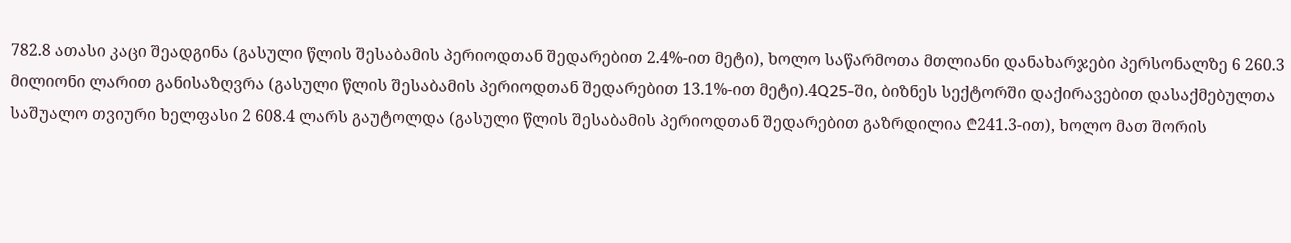782.8 ათასი კაცი შეადგინა (გასული წლის შესაბამის პერიოდთან შედარებით 2.4%-ით მეტი), ხოლო საწარმოთა მთლიანი დანახარჯები პერსონალზე 6 260.3 მილიონი ლარით განისაზღვრა (გასული წლის შესაბამის პერიოდთან შედარებით 13.1%-ით მეტი).4Q25-ში, ბიზნეს სექტორში დაქირავებით დასაქმებულთა საშუალო თვიური ხელფასი 2 608.4 ლარს გაუტოლდა (გასული წლის შესაბამის პერიოდთან შედარებით გაზრდილია ₾241.3-ით), ხოლო მათ შორის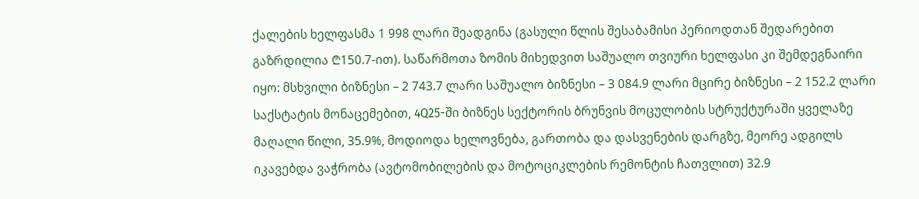ქალების ხელფასმა 1 998 ლარი შეადგინა (გასული წლის შესაბამისი პერიოდთან შედარებით გაზრდილია ₾150.7-ით). საწარმოთა ზომის მიხედვით საშუალო თვიური ხელფასი კი შემდეგნაირი იყო: მსხვილი ბიზნესი – 2 743.7 ლარი საშუალო ბიზნესი – 3 084.9 ლარი მცირე ბიზნესი – 2 152.2 ლარი საქსტატის მონაცემებით, 4Q25-ში ბიზნეს სექტორის ბრუნვის მოცულობის სტრუქტურაში ყველაზე მაღალი წილი, 35.9%, მოდიოდა ხელოვნება, გართობა და დასვენების დარგზე, მეორე ადგილს იკავებდა ვაჭრობა (ავტომობილების და მოტოციკლების რემონტის ჩათვლით) 32.9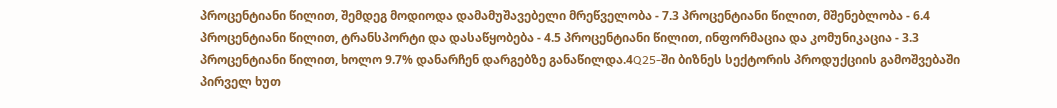პროცენტიანი წილით, შემდეგ მოდიოდა დამამუშავებელი მრეწველობა - 7.3 პროცენტიანი წილით, მშენებლობა - 6.4 პროცენტიანი წილით, ტრანსპორტი და დასაწყობება - 4.5 პროცენტიანი წილით, ინფორმაცია და კომუნიკაცია - 3.3 პროცენტიანი წილით, ხოლო 9.7% დანარჩენ დარგებზე განაწილდა.4Q25-ში ბიზნეს სექტორის პროდუქციის გამოშვებაში პირველ ხუთ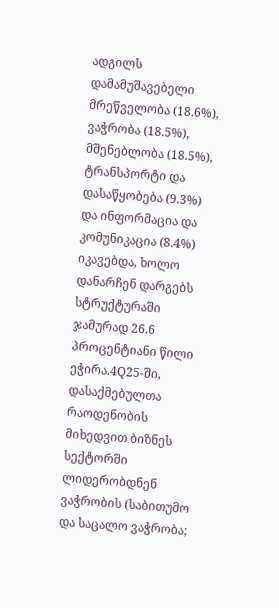ადგილს დამამუშავებელი მრეწველობა (18.6%), ვაჭრობა (18.5%), მშენებლობა (18.5%), ტრანსპორტი და დასაწყობება (9.3%) და ინფორმაცია და კომუნიკაცია (8.4%) იკავებდა, ხოლო დანარჩენ დარგებს სტრუქტურაში ჯამურად 26.6 პროცენტიანი წილი ეჭირა.4Q25-ში, დასაქმებულთა რაოდენობის მიხედვით ბიზნეს სექტორში ლიდერობდნენ ვაჭრობის (საბითუმო და საცალო ვაჭრობა;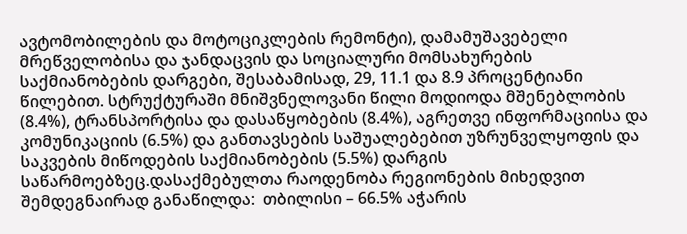ავტომობილების და მოტოციკლების რემონტი), დამამუშავებელი მრეწველობისა და ჯანდაცვის და სოციალური მომსახურების საქმიანობების დარგები, შესაბამისად, 29, 11.1 და 8.9 პროცენტიანი წილებით. სტრუქტურაში მნიშვნელოვანი წილი მოდიოდა მშენებლობის (8.4%), ტრანსპორტისა და დასაწყობების (8.4%), აგრეთვე ინფორმაციისა და კომუნიკაციის (6.5%) და განთავსების საშუალებებით უზრუნველყოფის და საკვების მიწოდების საქმიანობების (5.5%) დარგის საწარმოებზეც.დასაქმებულთა რაოდენობა რეგიონების მიხედვით შემდეგნაირად განაწილდა:  თბილისი – 66.5% აჭარის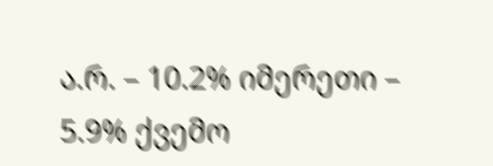ა.რ. – 10.2% იმერეთი – 5.9% ქვემო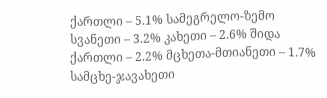ქართლი – 5.1% სამეგრელო-ზემო სვანეთი – 3.2% კახეთი – 2.6% შიდა ქართლი – 2.2% მცხეთა-მთიანეთი – 1.7% სამცხე-ჯავახეთი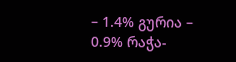– 1.4% გურია – 0.9% რაჭა-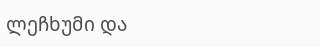ლეჩხუმი და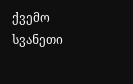ქვემო სვანეთი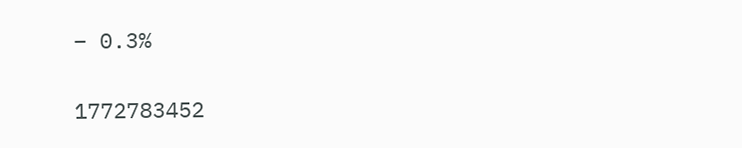– 0.3%

1772783452